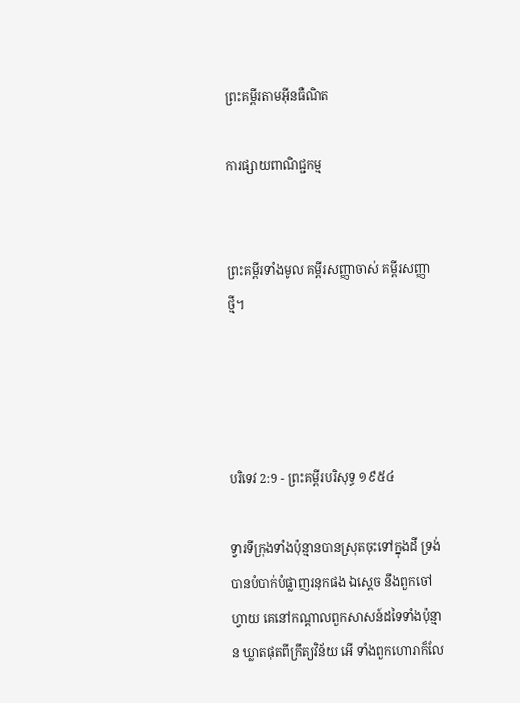ព្រះគម្ពីរតាមអ៊ីនធឺណិត

ការផ្សាយពាណិជ្ជកម្ម


ព្រះគម្ពីរទាំងមូល គម្ពីរសញ្ញាចាស់ គម្ពីរសញ្ញាថ្មី។




បរិទេវ 2:9 - ព្រះគម្ពីរបរិសុទ្ធ ១៩៥៤

ទ្វារទីក្រុងទាំងប៉ុន្មានបានស្រុតចុះទៅក្នុងដី ទ្រង់បានបំបាក់បំផ្លាញរនុកផង ឯស្តេច នឹងពួកចៅហ្វាយ គេនៅកណ្តាលពួកសាសន៍ដទៃទាំងប៉ុន្មាន ឃ្លាតផុតពីក្រឹត្យ‌វិន័យ អើ ទាំងពួកហោរាក៏លែ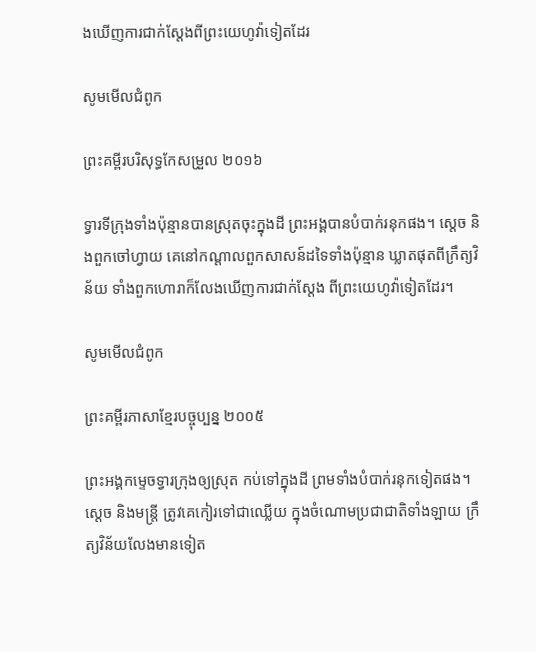ងឃើញការជាក់ស្តែងពីព្រះ‌យេហូវ៉ាទៀតដែរ

សូមមើលជំពូក

ព្រះគម្ពីរបរិសុទ្ធកែសម្រួល ២០១៦

ទ្វារទីក្រុងទាំងប៉ុន្មានបានស្រុតចុះក្នុងដី ព្រះ‌អង្គបានបំបាក់រនុកផង។ ស្តេច និងពួកចៅ‌ហ្វាយ គេនៅកណ្ដាលពួកសាសន៍ដទៃទាំងប៉ុន្មាន ឃ្លាតផុតពីក្រឹត្យ‌វិន័យ ទាំងពួកហោរាក៏លែងឃើញការជាក់ស្តែង ពីព្រះ‌យេហូវ៉ាទៀតដែរ។

សូមមើលជំពូក

ព្រះគម្ពីរភាសាខ្មែរបច្ចុប្បន្ន ២០០៥

ព្រះអង្គកម្ទេចទ្វារក្រុងឲ្យស្រុត កប់ទៅក្នុងដី ព្រមទាំងបំបាក់រនុកទៀតផង។ ស្ដេច និងមន្ត្រី ត្រូវគេកៀរទៅជាឈ្លើយ ក្នុងចំណោមប្រជា‌ជាតិទាំង‌ឡាយ ក្រឹត្យ‌វិន័យលែងមានទៀត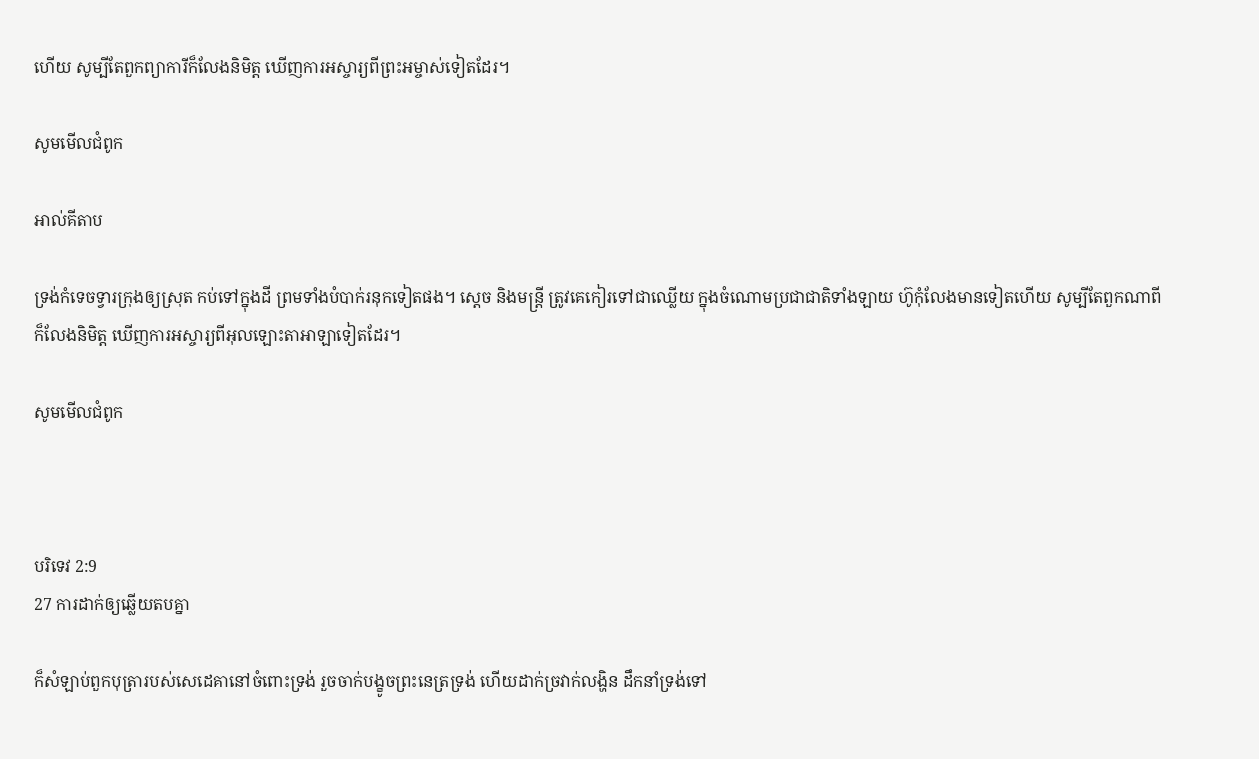ហើយ សូម្បីតែពួកព្យាការីក៏លែងនិមិត្ត ឃើញការអស្ចារ្យពីព្រះ‌អម្ចាស់ទៀតដែរ។

សូមមើលជំពូក

អាល់គីតាប

ទ្រង់កំទេចទ្វារក្រុងឲ្យស្រុត កប់ទៅក្នុងដី ព្រមទាំងបំបាក់រនុកទៀតផង។ ស្ដេច និងមន្ត្រី ត្រូវគេកៀរទៅជាឈ្លើយ ក្នុងចំណោមប្រជា‌ជាតិទាំង‌ឡាយ ហ៊ូកុំលែងមានទៀតហើយ សូម្បីតែពួកណាពីក៏លែងនិមិត្ត ឃើញការអស្ចារ្យពីអុលឡោះ‌តាអាឡាទៀតដែរ។

សូមមើលជំពូក



បរិទេវ 2:9
27 ការដាក់ឲ្យឆ្លើយតបគ្នា

ក៏សំឡាប់ពួកបុត្រារបស់សេដេគានៅចំពោះទ្រង់ រួចចាក់បង្ខូចព្រះ‌នេត្រទ្រង់ ហើយដាក់ច្រវាក់លង្ហិន ដឹក‌នាំទ្រង់ទៅ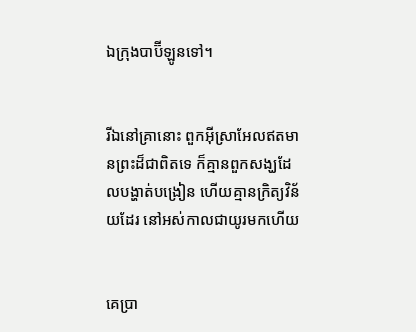ឯក្រុងបាប៊ីឡូនទៅ។


រីឯនៅគ្រានោះ ពួកអ៊ីស្រាអែលឥតមានព្រះដ៏ជាពិតទេ ក៏គ្មានពួកសង្ឃដែលបង្ហាត់បង្រៀន ហើយគ្មានក្រិត្យ‌វិន័យដែរ នៅអស់កាលជាយូរមកហើយ


គេប្រា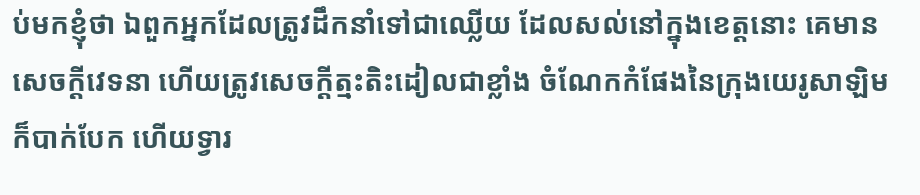ប់មកខ្ញុំថា ឯពួកអ្នកដែលត្រូវដឹក‌នាំទៅជាឈ្លើយ ដែលសល់នៅក្នុងខេត្តនោះ គេមានសេចក្ដីវេទនា ហើយត្រូវសេចក្ដីត្មះ‌តិះដៀលជាខ្លាំង ចំណែកកំផែងនៃក្រុងយេរូ‌សាឡិម ក៏បាក់បែក ហើយទ្វារ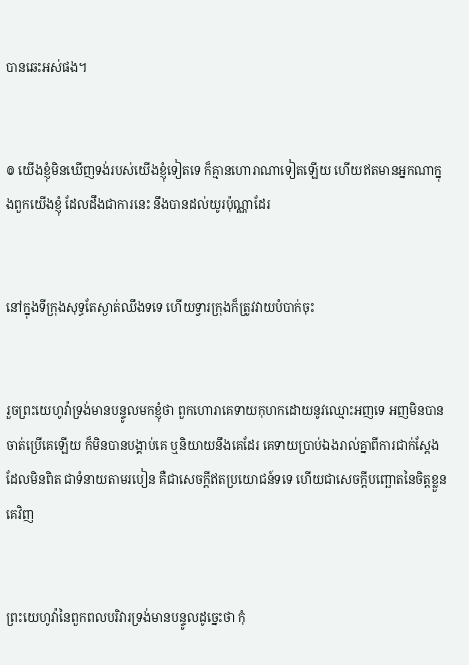បានឆេះអស់ផង។


៙ យើងខ្ញុំមិនឃើញទង់របស់យើងខ្ញុំទៀតទេ ក៏គ្មានហោរាណាទៀតឡើយ ហើយឥតមានអ្នកណាក្នុងពួកយើងខ្ញុំ ដែលដឹងជាការនេះ នឹងបានដល់យូរប៉ុណ្ណាដែរ


នៅក្នុងទីក្រុងសុទ្ធតែស្ងាត់ឈឹងទទេ ហើយទ្វារក្រុងក៏ត្រូវវាយបំបាក់ចុះ


រួចព្រះ‌យេហូវ៉ាទ្រង់មានបន្ទូលមកខ្ញុំថា ពួកហោរាគេទាយកុហកដោយនូវឈ្មោះអញទេ អញមិនបានចាត់ប្រើគេឡើយ ក៏មិនបានបង្គាប់គេ ឬនិយាយនឹងគេដែរ គេទាយប្រាប់ឯងរាល់គ្នាពីការជាក់ស្តែងដែលមិនពិត ជាទំនាយតាមរបៀន គឺជាសេចក្ដីឥតប្រយោជន៍ទទេ ហើយជាសេចក្ដីបញ្ឆោតនៃចិត្តខ្លួនគេវិញ


ព្រះ‌យេហូវ៉ានៃពួកពល‌បរិវារទ្រង់មានបន្ទូលដូច្នេះថា កុំ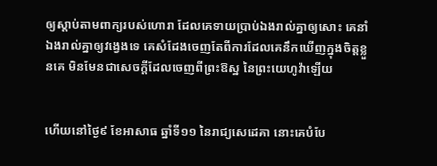ឲ្យស្តាប់តាមពាក្យរបស់ហោរា ដែលគេទាយប្រាប់ឯងរាល់គ្នាឲ្យសោះ គេនាំឯងរាល់គ្នាឲ្យវង្វេងទេ គេសំដែងចេញតែពីការដែលគេនឹកឃើញក្នុងចិត្តខ្លួនគេ មិនមែនជាសេចក្ដីដែលចេញពីព្រះ‌ឱស្ឋ នៃព្រះ‌យេហូវ៉ាឡើយ


ហើយនៅថ្ងៃ៩ ខែអាសាធ ឆ្នាំទី១១ នៃរាជ្យសេដេគា នោះគេបំបែ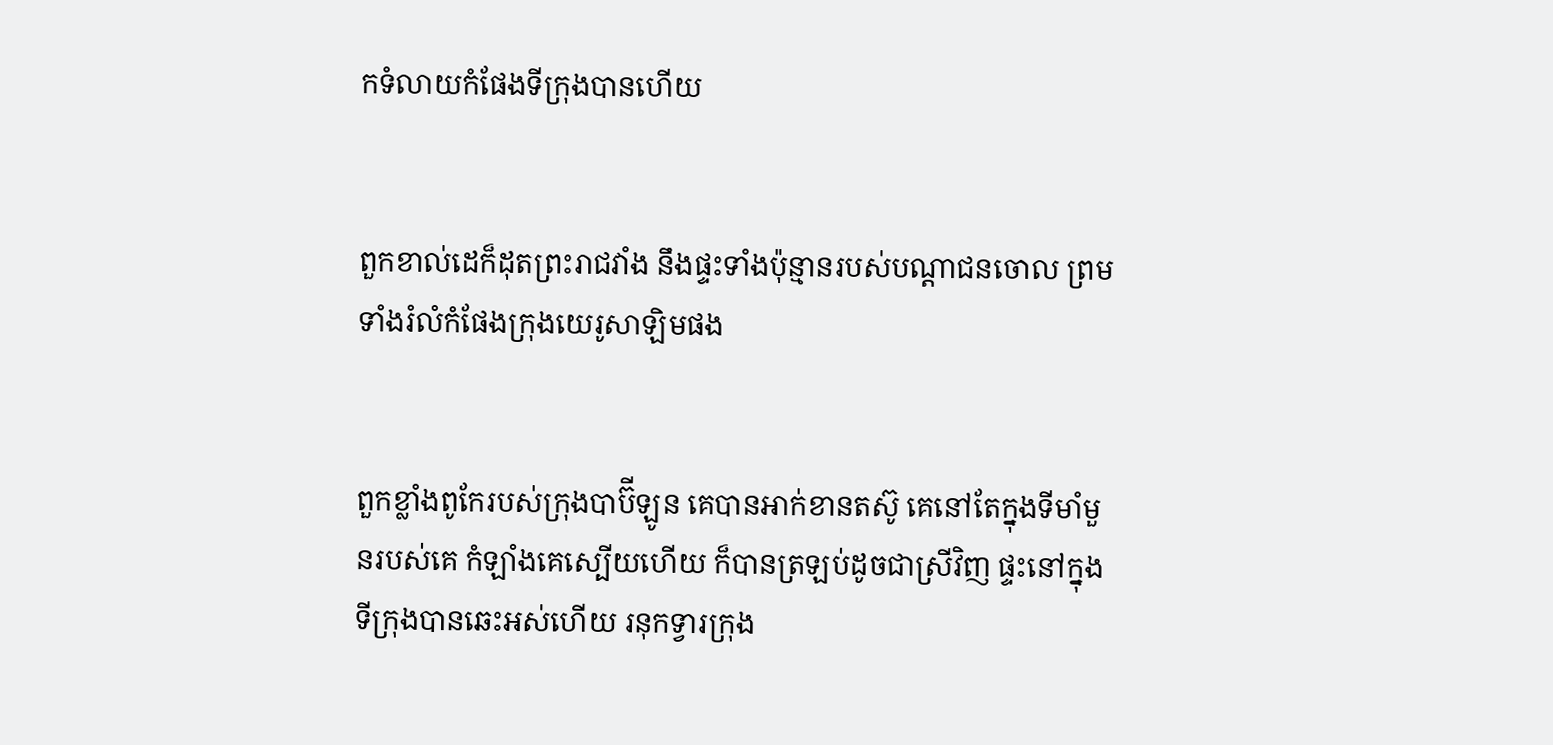កទំលាយកំផែងទីក្រុងបានហើយ


ពួកខាល់ដេក៏ដុតព្រះ‌រាជវាំង នឹងផ្ទះទាំងប៉ុន្មានរបស់បណ្តាជនចោល ព្រមទាំងរំលំកំផែងក្រុងយេរូ‌សាឡិមផង


ពួកខ្លាំងពូកែរបស់ក្រុងបាប៊ីឡូន គេបានអាក់‌ខានតស៊ូ គេនៅតែក្នុងទីមាំ‌មួនរបស់គេ កំឡាំងគេស្បើយហើយ ក៏បានត្រឡប់ដូចជាស្រីវិញ ផ្ទះនៅក្នុងទីក្រុងបានឆេះអស់ហើយ រនុកទ្វារក្រុង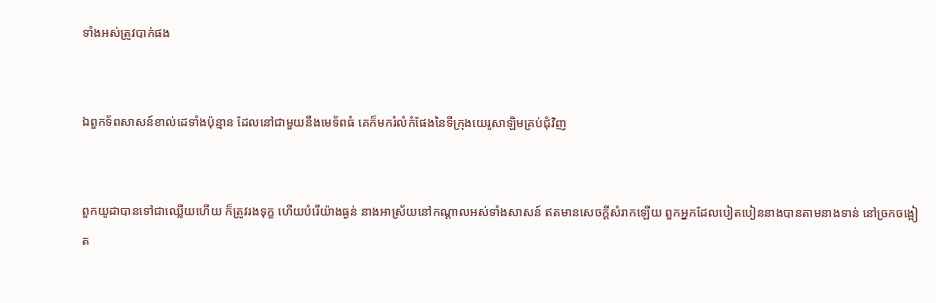ទាំងអស់ត្រូវបាក់ផង


ឯពួកទ័ពសាសន៍ខាល់ដេទាំងប៉ុន្មាន ដែលនៅជាមួយនឹងមេ‌ទ័ពធំ គេក៏មករំលំកំផែងនៃទីក្រុងយេរូ‌សាឡិមគ្រប់ជុំវិញ


ពួកយូដាបានទៅជាឈ្លើយហើយ ក៏ត្រូវរងទុក្ខ ហើយបំរើយ៉ាងធ្ងន់ នាងអាស្រ័យនៅកណ្តាលអស់ទាំងសាសន៍ ឥតមានសេចក្ដីសំរាកឡើយ ពួកអ្នកដែលបៀត‌បៀននាងបានតាមនាងទាន់ នៅច្រកចង្អៀត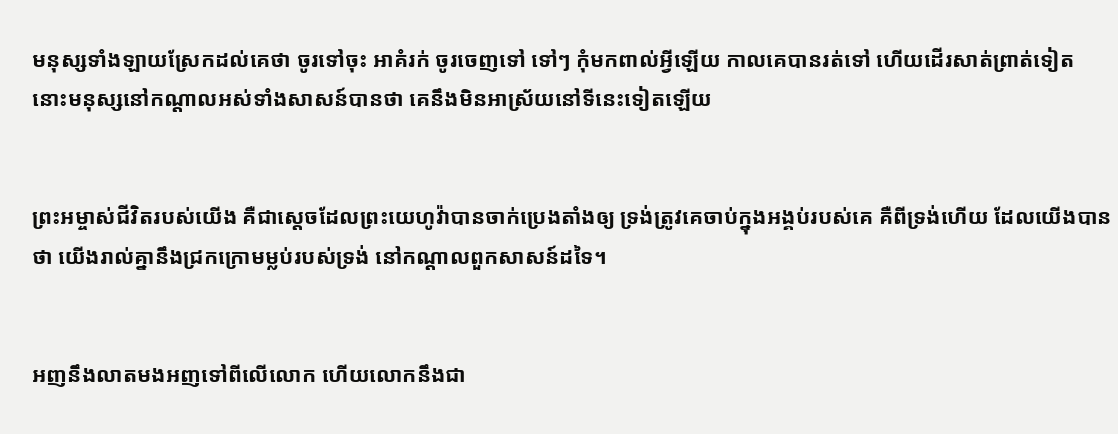មនុស្សទាំង‌ឡាយស្រែកដល់គេថា ចូរទៅចុះ អាគំរក់ ចូរចេញទៅ ទៅៗ កុំមកពាល់អ្វីឡើយ កាលគេបានរត់ទៅ ហើយដើរសាត់ព្រាត់ទៀត នោះមនុស្សនៅកណ្តាលអស់ទាំងសាសន៍បានថា គេនឹងមិនអាស្រ័យនៅទីនេះទៀតឡើយ


ព្រះ‌អម្ចាស់ជីវិតរបស់យើង គឺជាស្តេចដែលព្រះ‌យេហូវ៉ាបានចាក់ប្រេងតាំងឲ្យ ទ្រង់ត្រូវគេចាប់ក្នុងអង្គប់របស់គេ គឺពីទ្រង់ហើយ ដែលយើងបានថា យើងរាល់គ្នានឹងជ្រកក្រោមម្លប់របស់ទ្រង់ នៅកណ្តាលពួកសាសន៍ដទៃ។


អញនឹងលាតមងអញទៅពីលើលោក ហើយលោកនឹងជា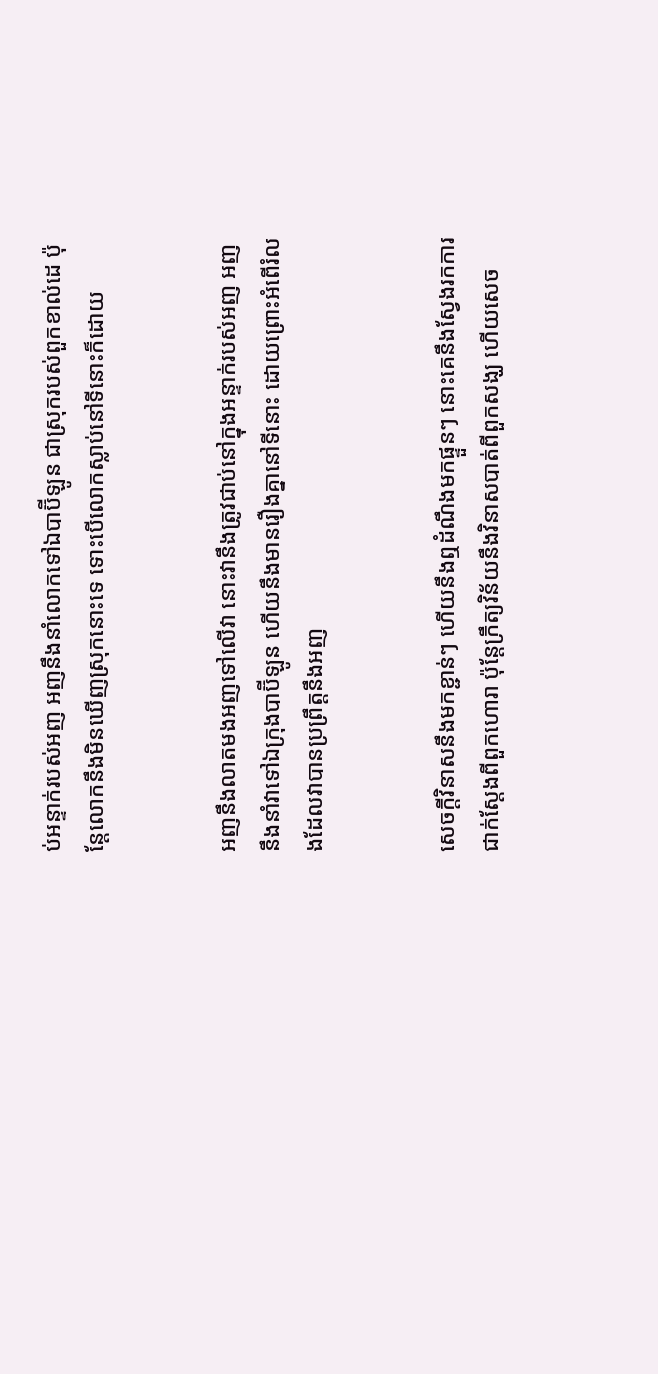ប់អន្ទាក់របស់អញ អញនឹងនាំលោកទៅឯបាប៊ីឡូន ជាស្រុករបស់ពួកខាល់ដេ ប៉ុន្តែលោកនឹងមិនឃើញស្រុកនោះទេ ទោះបើលោកស្លាប់នៅទីនោះក៏ដោយ


អញនឹងលាតមងអញទៅលើវា នោះវានឹងត្រូវជាប់នៅក្នុងអន្ទាក់របស់អញ អញនឹងនាំវាទៅឯក្រុងបាប៊ីឡូន ហើយនឹងមានរឿងគ្នានៅទីនោះ ដោយព្រោះអំពើរំលងដែលវាបានប្រព្រឹត្តនឹងអញ


សេចក្ដីវិនាសនឹងមកខ្ជាន់ៗ ហើយនឹងឮដំណឹងមកផ្ទួនៗ នោះគេនឹងស្វែងរកការជាក់‌ស្តែងពីពួកហោរា ប៉ុន្តែក្រឹត្យ‌វិន័យនឹងវិនាសបាត់ពីពួកសង្ឃ ហើយសេច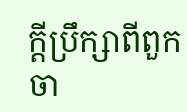ក្ដីប្រឹក្សាពីពួកចា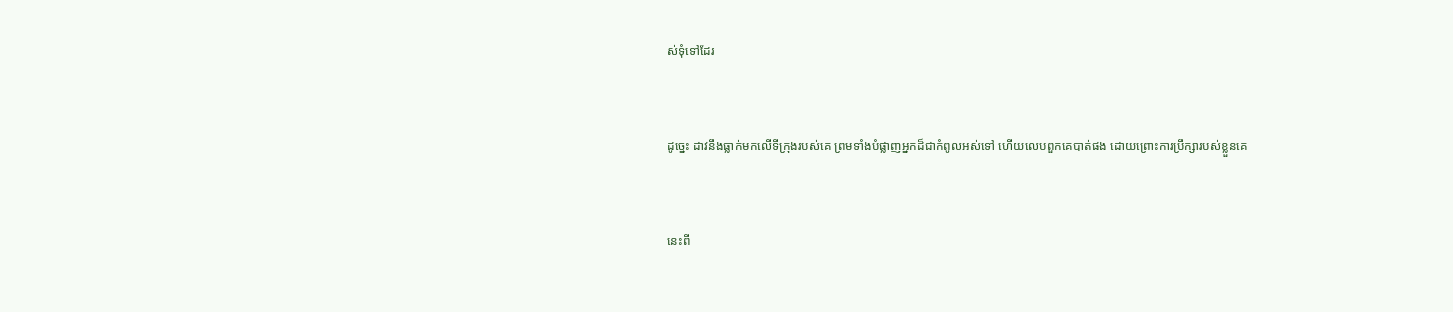ស់‌ទុំទៅដែរ


ដូច្នេះ ដាវនឹងធ្លាក់មកលើទីក្រុងរបស់គេ ព្រមទាំងបំផ្លាញអ្នកដ៏ជាកំពូលអស់ទៅ ហើយលេបពួកគេបាត់ផង ដោយព្រោះការប្រឹក្សារបស់ខ្លួនគេ


នេះពី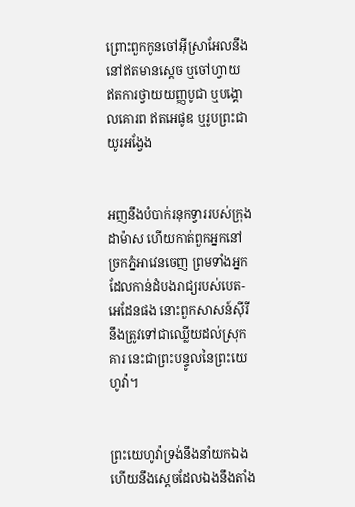ព្រោះពួកកូនចៅអ៊ីស្រាអែលនឹងនៅឥតមានស្តេច ឬចៅហ្វាយ ឥតការថ្វាយយញ្ញ‌បូជា ឬបង្គោលគោរព ឥតអេផូឌ ឬរូបព្រះជាយូរ‌អង្វែង


អញនឹងបំបាក់រនុកទ្វាររបស់ក្រុងដាម៉ាស ហើយកាត់ពួកអ្នកនៅច្រកភ្នំអាវេនចេញ ព្រមទាំងអ្នកដែលកាន់ដំបងរាជ្យរបស់បេត-អេដែនផង នោះពួកសាសន៍ស៊ីរីនឹងត្រូវទៅជាឈ្លើយដល់ស្រុកគារ នេះជាព្រះ‌បន្ទូលនៃព្រះ‌យេហូវ៉ា។


ព្រះ‌យេហូវ៉ាទ្រង់នឹងនាំយកឯង ហើយនឹងស្តេចដែលឯងនឹងតាំង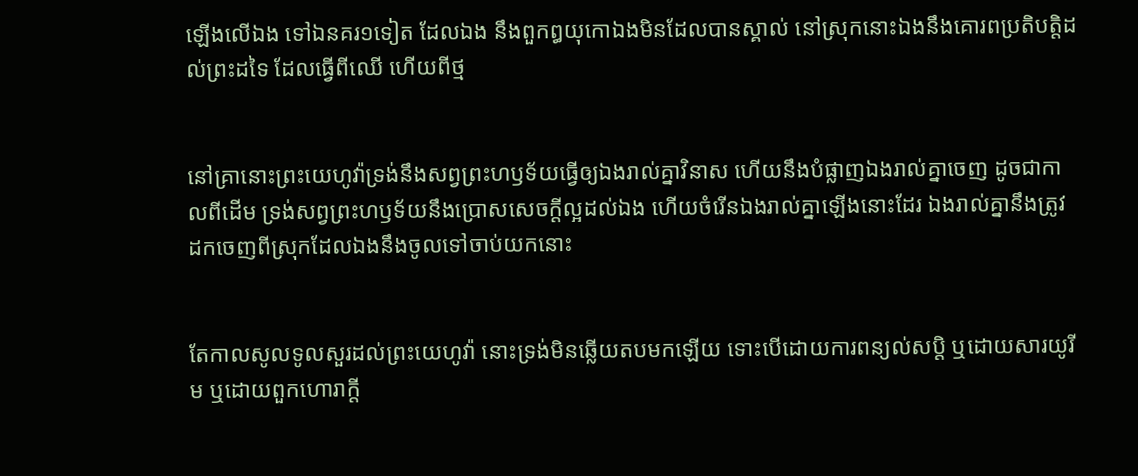ឡើងលើឯង ទៅឯនគរ១ទៀត ដែលឯង នឹងពួកឰយុកោឯងមិនដែលបានស្គាល់ នៅស្រុកនោះឯងនឹងគោរពប្រតិ‌បត្តិដល់ព្រះដទៃ ដែលធ្វើពីឈើ ហើយពីថ្ម


នៅគ្រានោះព្រះ‌យេហូវ៉ាទ្រង់នឹងសព្វព្រះ‌ហឫទ័យធ្វើឲ្យឯងរាល់គ្នាវិនាស ហើយនឹងបំផ្លាញឯងរាល់គ្នាចេញ ដូចជាកាលពីដើម ទ្រង់សព្វព្រះ‌ហឫទ័យនឹងប្រោសសេចក្ដីល្អដល់ឯង ហើយចំរើនឯងរាល់គ្នាឡើងនោះដែរ ឯងរាល់គ្នានឹងត្រូវដកចេញពីស្រុកដែលឯងនឹងចូលទៅចាប់យកនោះ


តែកាលសូលទូលសួរដល់ព្រះ‌យេហូវ៉ា នោះទ្រង់មិនឆ្លើយតបមកឡើយ ទោះបើដោយការពន្យល់សប្តិ ឬដោយ‌សារយូរីម ឬដោយពួកហោរាក្តី